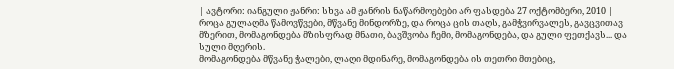| ავტორი: იანგული ჟანრი: სხვა ამ ჟანრის ნაწარმოებები არ ფასდება 27 ოქტომბერი, 2010 |
როცა გულაღმა წამოვწვები, მწვანე მინდორზე, და როცა ცის თაღს, გამჭვირვალეს, გავცვითავ მზერით, მომაგონდება მზისფრად მნათი, ბავშვობა ჩემი, მომაგონდება, და გული ფეთქავს... და სული მღერის.
მომაგონდება მწვანე ჭალები, ლაღი მდინარე, მომაგონდება ის თეთრი მთებიც,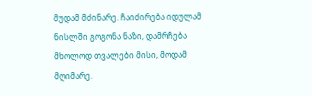მუდამ მძინარე. ჩაიძირება იდულამ ნისლში გოგონა ნაზი, დამრჩება მხოლოდ თვალები მისი, მოდამ მღიმარე.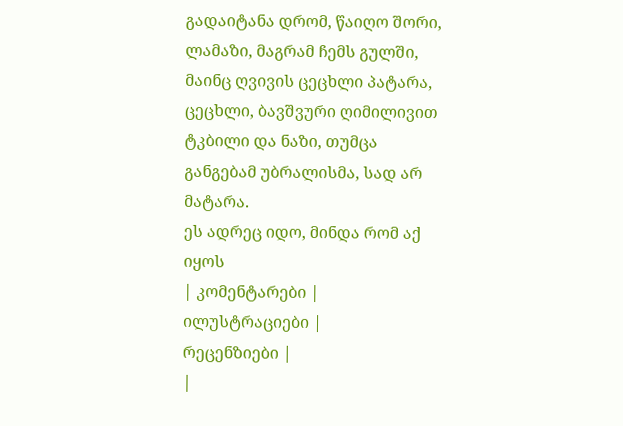გადაიტანა დრომ, წაიღო შორი, ლამაზი, მაგრამ ჩემს გულში, მაინც ღვივის ცეცხლი პატარა, ცეცხლი, ბავშვური ღიმილივით ტკბილი და ნაზი, თუმცა განგებამ უბრალისმა, სად არ მატარა.
ეს ადრეც იდო, მინდა რომ აქ იყოს
| კომენტარები |
ილუსტრაციები |
რეცენზიები |
|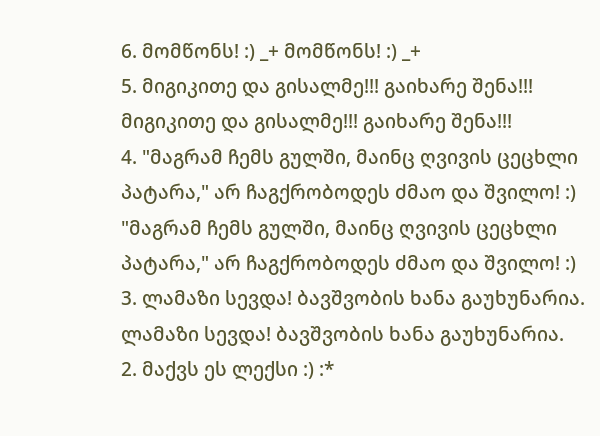6. მომწონს! :) _+ მომწონს! :) _+
5. მიგიკითე და გისალმე!!! გაიხარე შენა!!! მიგიკითე და გისალმე!!! გაიხარე შენა!!!
4. "მაგრამ ჩემს გულში, მაინც ღვივის ცეცხლი პატარა," არ ჩაგქრობოდეს ძმაო და შვილო! :) "მაგრამ ჩემს გულში, მაინც ღვივის ცეცხლი პატარა," არ ჩაგქრობოდეს ძმაო და შვილო! :)
3. ლამაზი სევდა! ბავშვობის ხანა გაუხუნარია. ლამაზი სევდა! ბავშვობის ხანა გაუხუნარია.
2. მაქვს ეს ლექსი :) :*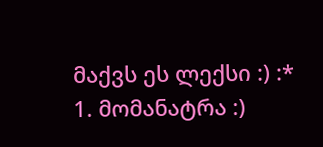მაქვს ეს ლექსი :) :*
1. მომანატრა :)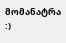მომანატრა :)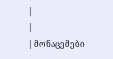|
|
| მონაცემები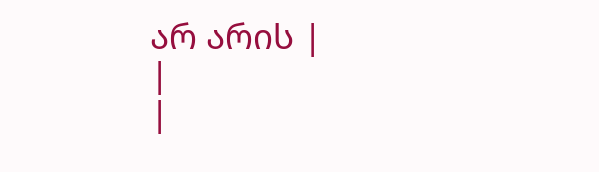არ არის |
|
|